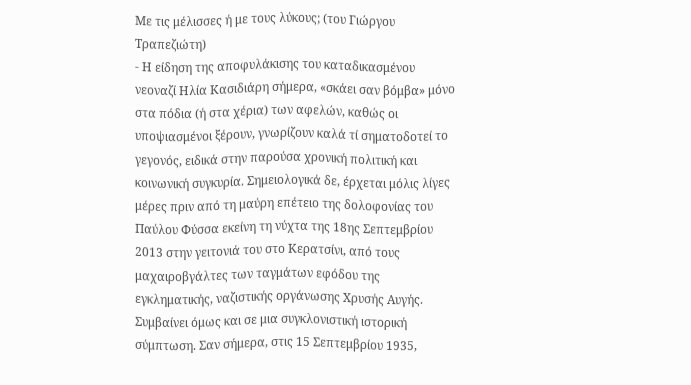Με τις μέλισσες ή με τους λύκους; (του Γιώργου Τραπεζιώτη)
- Η είδηση της αποφυλάκισης του καταδικασμένου νεοναζί Ηλία Κασιδιάρη σήμερα, «σκάει σαν βόμβα» μόνο στα πόδια (ή στα χέρια) των αφελών, καθώς οι υποψιασμένοι ξέρουν, γνωρίζουν καλά τί σηματοδοτεί το γεγονός, ειδικά στην παρούσα χρονική πολιτική και κοινωνική συγκυρία. Σημειολογικά δε, έρχεται μόλις λίγες μέρες πριν από τη μαύρη επέτειο της δολοφονίας του Παύλου Φύσσα εκείνη τη νύχτα της 18ης Σεπτεμβρίου 2013 στην γειτονιά του στο Κερατσίνι, από τους μαχαιροβγάλτες των ταγμάτων εφόδου της εγκληματικής, ναζιστικής οργάνωσης Χρυσής Αυγής.
Συμβαίνει όμως και σε μια συγκλονιστική ιστορική σύμπτωση. Σαν σήμερα, στις 15 Σεπτεμβρίου 1935,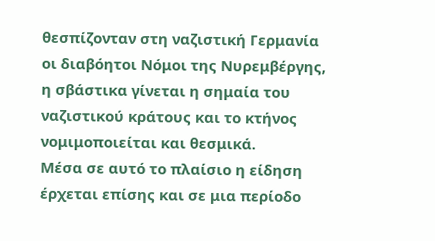θεσπίζονταν στη ναζιστική Γερμανία οι διαβόητοι Νόμοι της Νυρεμβέργης, η σβάστικα γίνεται η σημαία του ναζιστικού κράτους και το κτήνος νομιμοποιείται και θεσμικά.
Μέσα σε αυτό το πλαίσιο η είδηση έρχεται επίσης και σε μια περίοδο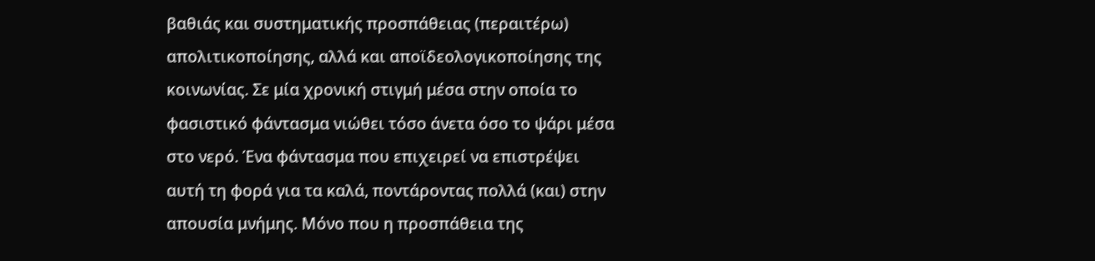βαθιάς και συστηματικής προσπάθειας (περαιτέρω) απολιτικοποίησης, αλλά και αποϊδεολογικοποίησης της κοινωνίας. Σε μία χρονική στιγμή μέσα στην οποία το φασιστικό φάντασμα νιώθει τόσο άνετα όσο το ψάρι μέσα στο νερό. Ένα φάντασμα που επιχειρεί να επιστρέψει αυτή τη φορά για τα καλά, ποντάροντας πολλά (και) στην απουσία μνήμης. Μόνο που η προσπάθεια της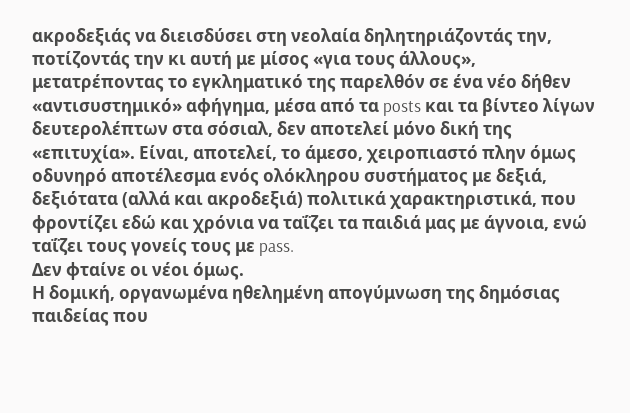ακροδεξιάς να διεισδύσει στη νεολαία δηλητηριάζοντάς την, ποτίζοντάς την κι αυτή με μίσος «για τους άλλους», μετατρέποντας το εγκληματικό της παρελθόν σε ένα νέο δήθεν «αντισυστημικό» αφήγημα, μέσα από τα posts και τα βίντεο λίγων δευτερολέπτων στα σόσιαλ, δεν αποτελεί μόνο δική της «επιτυχία». Είναι, αποτελεί, το άμεσο, χειροπιαστό πλην όμως οδυνηρό αποτέλεσμα ενός ολόκληρου συστήματος με δεξιά, δεξιότατα (αλλά και ακροδεξιά) πολιτικά χαρακτηριστικά, που φροντίζει εδώ και χρόνια να ταΐζει τα παιδιά μας με άγνοια, ενώ ταΐζει τους γονείς τους με pass.
Δεν φταίνε οι νέοι όμως.
Η δομική, οργανωμένα ηθελημένη απογύμνωση της δημόσιας παιδείας που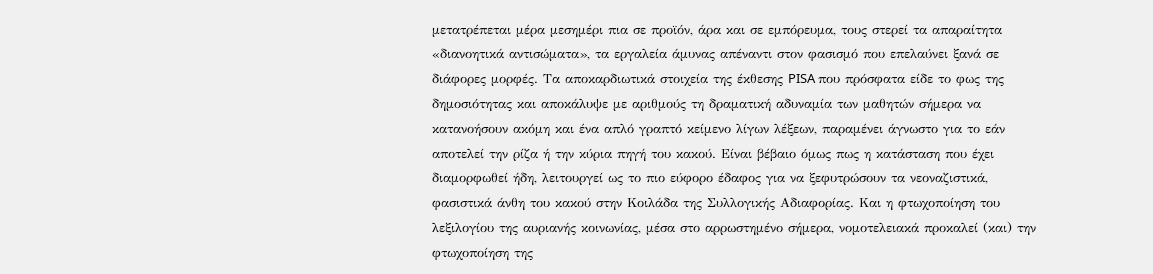μετατρέπεται μέρα μεσημέρι πια σε προϊόν, άρα και σε εμπόρευμα, τους στερεί τα απαραίτητα «διανοητικά αντισώματα», τα εργαλεία άμυνας απέναντι στον φασισμό που επελαύνει ξανά σε διάφορες μορφές. Τα αποκαρδιωτικά στοιχεία της έκθεσης PISA που πρόσφατα είδε το φως της δημοσιότητας και αποκάλυψε με αριθμούς τη δραματική αδυναμία των μαθητών σήμερα να κατανοήσουν ακόμη και ένα απλό γραπτό κείμενο λίγων λέξεων, παραμένει άγνωστο για το εάν αποτελεί την ρίζα ή την κύρια πηγή του κακού. Είναι βέβαιο όμως πως η κατάσταση που έχει διαμορφωθεί ήδη, λειτουργεί ως το πιο εύφορο έδαφος για να ξεφυτρώσουν τα νεοναζιστικά, φασιστικά άνθη του κακού στην Κοιλάδα της Συλλογικής Αδιαφορίας. Και η φτωχοποίηση του λεξιλογίου της αυριανής κοινωνίας, μέσα στο αρρωστημένο σήμερα, νομοτελειακά προκαλεί (και) την φτωχοποίηση της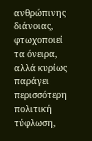ανθρώπινης διάνοιας, φτωχοποιεί τα όνειρα, αλλά κυρίως παράγει περισσότερη πολιτική τύφλωση,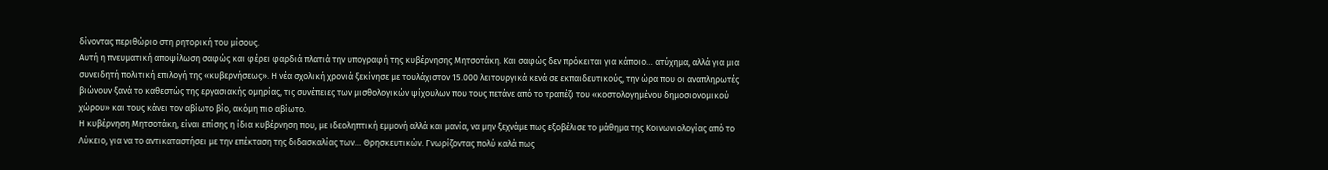δίνοντας περιθώριο στη ρητορική του μίσους.
Αυτή η πνευματική αποψίλωση σαφώς και φέρει φαρδιά πλατιά την υπογραφή της κυβέρνησης Μητσοτάκη. Και σαφώς δεν πρόκειται για κάποιο… ατύχημα, αλλά για μια συνειδητή πολιτική επιλογή της «κυβερνήσεως». Η νέα σχολική χρονιά ξεκίνησε με τουλάχιστον 15.000 λειτουργικά κενά σε εκπαιδευτικούς, την ώρα που οι αναπληρωτές βιώνουν ξανά το καθεστώς της εργασιακής ομηρίας, τις συνέπειες των μισθολογικών ψίχουλων που τους πετάνε από το τραπέζι του «κοστολογημένου δημοσιονομικού χώρου» και τους κάνει τον αβίωτο βίο, ακόμη πιο αβίωτο.
Η κυβέρνηση Μητσοτάκη, είναι επίσης η ίδια κυβέρνηση που, με ιδεοληπτική εμμονή αλλά και μανία, να μην ξεχνάμε πως εξοβέλισε το μάθημα της Κοινωνιολογίας από το Λύκειο, για να το αντικαταστήσει με την επέκταση της διδασκαλίας των… Θρησκευτικών. Γνωρίζοντας πολύ καλά πως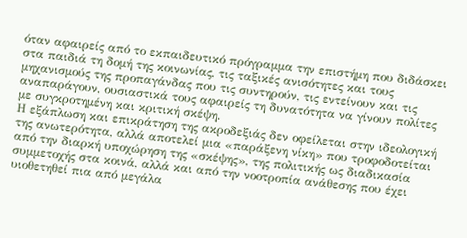όταν αφαιρείς από το εκπαιδευτικό πρόγραμμα την επιστήμη που διδάσκει στα παιδιά τη δομή της κοινωνίας, τις ταξικές ανισότητες και τους μηχανισμούς της προπαγάνδας που τις συντηρούν, τις εντείνουν και τις αναπαράγουν, ουσιαστικά τους αφαιρείς τη δυνατότητα να γίνουν πολίτες με συγκροτημένη και κριτική σκέψη.
Η εξάπλωση και επικράτηση της ακροδεξιάς δεν οφείλεται στην ιδεολογική της ανωτερότητα, αλλά αποτελεί μια «παράξενη νίκη» που τροφοδοτείται από την διαρκή υποχώρηση της «σκέψης», της πολιτικής ως διαδικασία συμμετοχής στα κοινά, αλλά και από την νοοτροπία ανάθεσης που έχει υιοθετηθεί πια από μεγάλα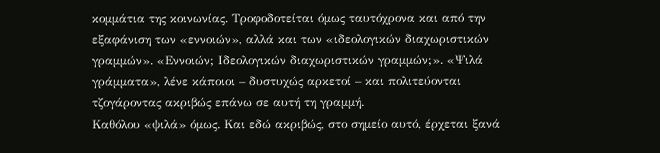κομμάτια της κοινωνίας. Τροφοδοτείται όμως ταυτόχρονα και από την εξαφάνιση των «εννοιών», αλλά και των «ιδεολογικών διαχωριστικών γραμμών». «Εννοιών; Ιδεολογικών διαχωριστικών γραμμών;». «Ψιλά γράμματα», λένε κάποιοι – δυστυχώς αρκετοί – και πολιτεύονται τζογάροντας ακριβώς επάνω σε αυτή τη γραμμή.
Καθόλου «ψιλά» όμως. Και εδώ ακριβώς, στο σημείο αυτό, έρχεται ξανά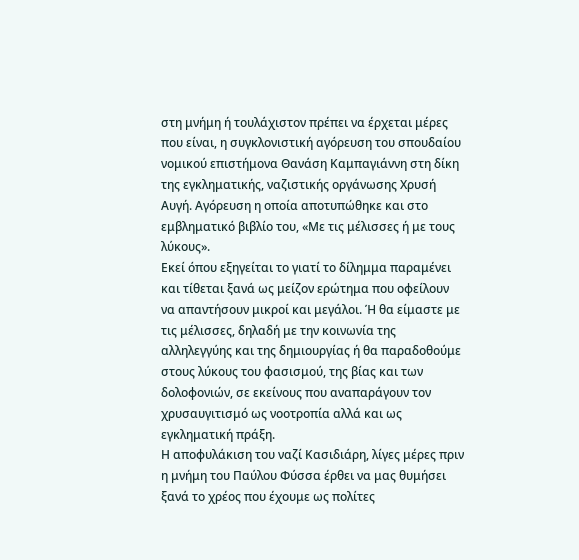στη μνήμη ή τουλάχιστον πρέπει να έρχεται μέρες που είναι, η συγκλονιστική αγόρευση του σπουδαίου νομικού επιστήμονα Θανάση Καμπαγιάννη στη δίκη της εγκληματικής, ναζιστικής οργάνωσης Χρυσή Αυγή. Αγόρευση η οποία αποτυπώθηκε και στο εμβληματικό βιβλίο του, «Με τις μέλισσες ή με τους λύκους».
Εκεί όπου εξηγείται το γιατί το δίλημμα παραμένει και τίθεται ξανά ως μείζον ερώτημα που οφείλουν να απαντήσουν μικροί και μεγάλοι. Ή θα είμαστε με τις μέλισσες, δηλαδή με την κοινωνία της αλληλεγγύης και της δημιουργίας ή θα παραδοθούμε στους λύκους του φασισμού, της βίας και των δολοφονιών, σε εκείνους που αναπαράγουν τον χρυσαυγιτισμό ως νοοτροπία αλλά και ως εγκληματική πράξη.
Η αποφυλάκιση του ναζί Κασιδιάρη, λίγες μέρες πριν η μνήμη του Παύλου Φύσσα έρθει να μας θυμήσει ξανά το χρέος που έχουμε ως πολίτες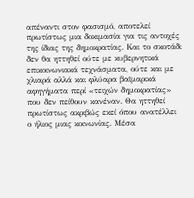απέναντι στον φασισμό, αποτελεί πρωτίστως μια δοκιμασία για τις αντοχές της ίδιας της δημοκρατίας. Και το σκοτάδι δεν θα ηττηθεί ούτε με κυβερνητικά επικοινωνιακά τεχνάσματα, ούτε και με χλιαρά αλλά και φλύαρα βαϊμαρικά αφηγήματα περί «τειχών δημοκρατίας» που δεν πείθουν κανέναν. Θα ηττηθεί πρωτίστως ακριβώς εκεί όπου ανατέλλει ο ήλιος μιας κοινωνίας. Μέσα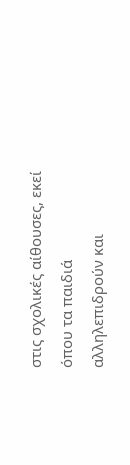στις σχολικές αίθουσες, εκεί όπου τα παιδιά αλληλεπιδρούν και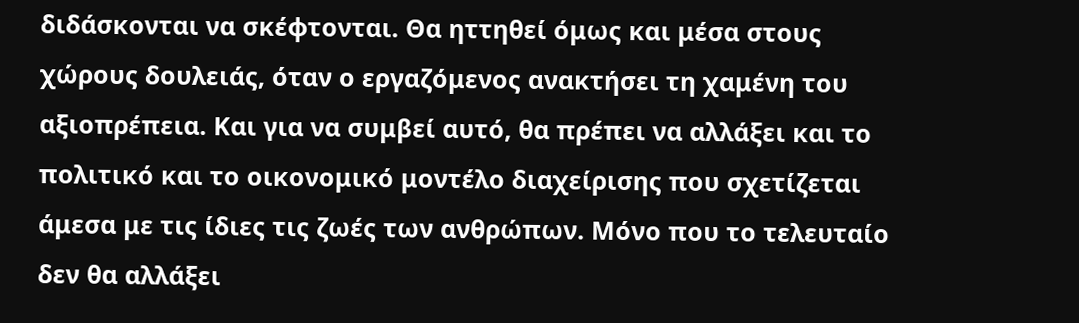διδάσκονται να σκέφτονται. Θα ηττηθεί όμως και μέσα στους χώρους δουλειάς, όταν ο εργαζόμενος ανακτήσει τη χαμένη του αξιοπρέπεια. Και για να συμβεί αυτό, θα πρέπει να αλλάξει και το πολιτικό και το οικονομικό μοντέλο διαχείρισης που σχετίζεται άμεσα με τις ίδιες τις ζωές των ανθρώπων. Μόνο που το τελευταίο δεν θα αλλάξει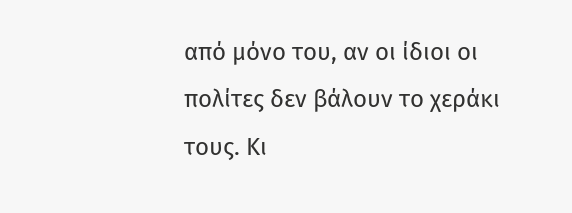από μόνο του, αν οι ίδιοι οι πολίτες δεν βάλουν το χεράκι τους. Κι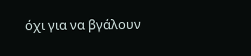όχι για να βγάλουν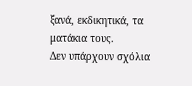ξανά, εκδικητικά, τα ματάκια τους.
Δεν υπάρχουν σχόλια